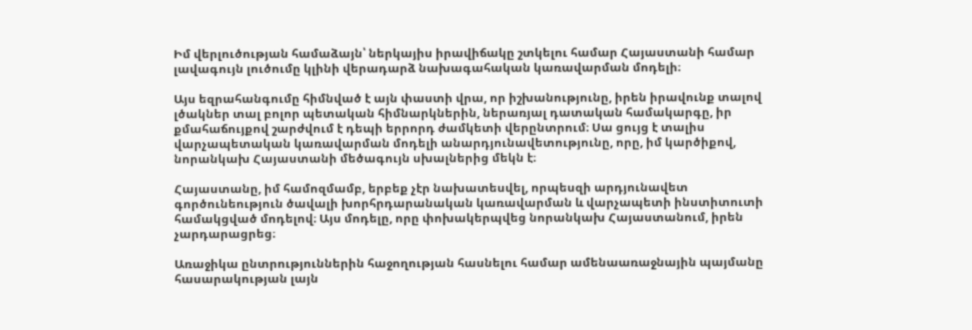Իմ վերլուծության համաձայն՝ ներկայիս իրավիճակը շտկելու համար Հայաստանի համար լավագույն լուծումը կլինի վերադարձ նախագահական կառավարման մոդելի։

Այս եզրահանգումը հիմնված է այն փաստի վրա, որ իշխանությունը, իրեն իրավունք տալով լծակներ տալ բոլոր պետական հիմնարկներին, ներառյալ դատական համակարգը, իր քմահաճույքով շարժվում է դեպի երրորդ ժամկետի վերընտրում։ Սա ցույց է տալիս վարչապետական կառավարման մոդելի անարդյունավետությունը, որը, իմ կարծիքով, նորանկախ Հայաստանի մեծագույն սխալներից մեկն է։

Հայաստանը, իմ համոզմամբ, երբեք չէր նախատեսվել, որպեսզի արդյունավետ գործունեություն ծավալի խորհրդարանական կառավարման և վարչապետի ինստիտուտի համակցված մոդելով։ Այս մոդելը, որը փոխակերպվեց նորանկախ Հայաստանում, իրեն չարդարացրեց։

Առաջիկա ընտրություններին հաջողության հասնելու համար ամենաառաջնային պայմանը հասարակության լայն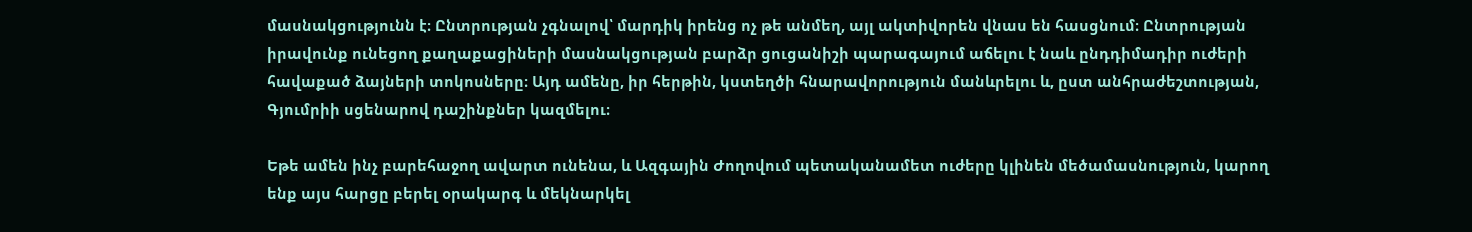մասնակցությունն է։ Ընտրության չգնալով՝ մարդիկ իրենց ոչ թե անմեղ, այլ ակտիվորեն վնաս են հասցնում։ Ընտրության իրավունք ունեցող քաղաքացիների մասնակցության բարձր ցուցանիշի պարագայում աճելու է նաև ընդդիմադիր ուժերի հավաքած ձայների տոկոսները։ Այդ ամենը, իր հերթին, կստեղծի հնարավորություն մանևրելու և, ըստ անհրաժեշտության, Գյումրիի սցենարով դաշինքներ կազմելու։

Եթե ամեն ինչ բարեհաջող ավարտ ունենա, և Ազգային Ժողովում պետականամետ ուժերը կլինեն մեծամասնություն, կարող ենք այս հարցը բերել օրակարգ և մեկնարկել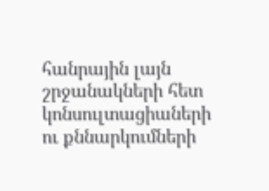հանրային լայն շրջանակների հետ կոնսուլտացիաների ու քննարկումների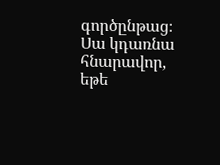գործընթաց։ Սա կդառնա հնարավոր, եթե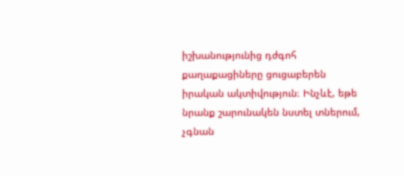իշխանությունից դժգոհ քաղաքացիները ցուցաբերեն իրական ակտիվություն։ Ինչևէ, եթե նրանք շարունակեն նստել տներում, չգնան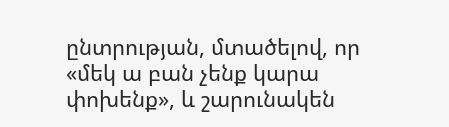ընտրության, մտածելով, որ «մեկ ա բան չենք կարա փոխենք», և շարունակեն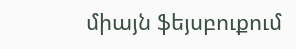միայն ֆեյսբուքում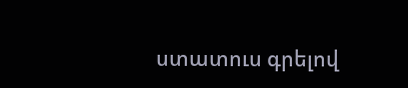ստատուս գրելով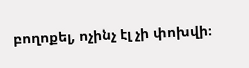բողոքել, ոչինչ էլ չի փոխվի։